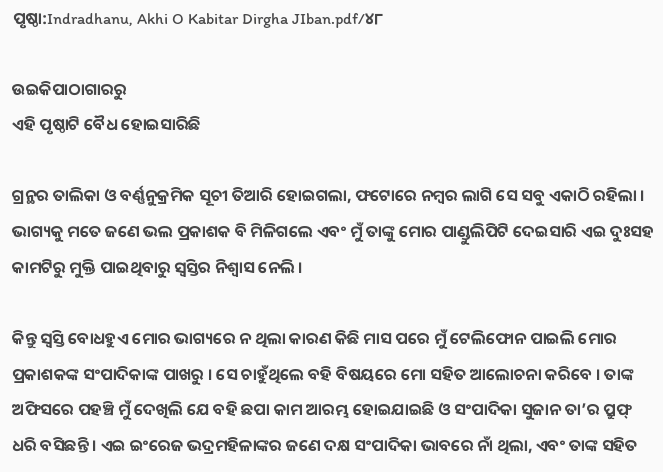ପୃଷ୍ଠା:Indradhanu, Akhi O Kabitar Dirgha JIban.pdf/୪୮

ଉଇକିପାଠାଗାର‌ରୁ
ଏହି ପୃଷ୍ଠାଟି ବୈଧ ହୋଇସାରିଛି

ଗ୍ରନ୍ଥର ତାଲିକା ଓ ବର୍ଣ୍ଣନୁକ୍ରମିକ ସୂଚୀ ତିଆରି ହୋଇଗଲା, ଫଟୋରେ ନମ୍ବର ଲାଗି ସେ ସବୁ ଏକାଠି ରହିଲା । ଭାଗ୍ୟକୁ ମତେ ଜଣେ ଭଲ ପ୍ରକାଶକ ବି ମିଳିଗଲେ ଏବଂ ମୁଁ ତାଙ୍କୁ ମୋର ପାଣ୍ଡୁଲିପିଟି ଦେଇସାରି ଏଇ ଦୁଃସହ କାମଟିରୁ ମୁକ୍ତି ପାଇଥିବାରୁ ସ୍ୱସ୍ତିର ନିଶ୍ୱାସ ନେଲି ।

କିନ୍ତୁ ସ୍ୱସ୍ତି ବୋଧହୁଏ ମୋର ଭାଗ୍ୟରେ ନ ଥିଲା କାରଣ କିଛି ମାସ ପରେ ମୁଁ ଟେଲିଫୋନ ପାଇଲି ମୋର ପ୍ରକାଶକଙ୍କ ସଂପାଦିକାଙ୍କ ପାଖରୁ । ସେ ଚାହୁଁଥିଲେ ବହି ବିଷୟରେ ମୋ ସହିତ ଆଲୋଚନା କରିବେ । ତାଙ୍କ ଅଫିସରେ ପହଞ୍ଚି ମୁଁ ଦେଖିଲି ଯେ ବହି ଛପା କାମ ଆରମ୍ଭ ହୋଇଯାଇଛି ଓ ସଂପାଦିକା ସୁଜାନ ତା’ର ପ୍ରୁଫ୍ ଧରି ବସିଛନ୍ତି । ଏଇ ଇଂରେଜ ଭଦ୍ରମହିଳାଙ୍କର ଜଣେ ଦକ୍ଷ ସଂପାଦିକା ଭାବରେ ନାଁ ଥିଲା, ଏବଂ ତାଙ୍କ ସହିତ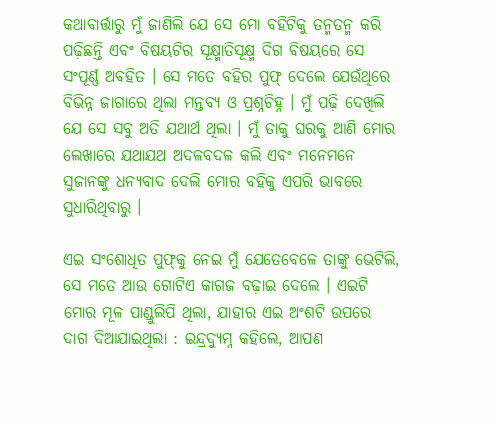କଥାବାର୍ତ୍ତାରୁ ମୁଁ ଜାଣିଲି ଯେ ସେ ମୋ ବହିଟିକୁ ତନ୍ମତନ୍ମ କରି ପଢ଼ିଛନ୍ତି ଏବଂ ବିଷୟଟିର ସୂକ୍ଷ୍ମାତିସୂକ୍ଷ୍ମ ଦିଗ ବିଷୟରେ ସେ ସଂପୂର୍ଣ୍ଣ ଅବହିତ । ସେ ମତେ ବହିର ପୁଫ୍ ଦେଲେ ଯେଉଁଥିରେ ବିଭିନ୍ନ ଜାଗାରେ ଥିଲା ମନ୍ତବ୍ୟ ଓ ପ୍ରଶ୍ନଚିହ୍ନ । ମୁଁ ପଢ଼ି ଦେଖିଲି ଯେ ସେ ସବୁ ଅତି ଯଥାର୍ଥ ଥିଲା । ମୁଁ ତାକୁ ଘରକୁ ଆଣି ମୋର ଲେଖାରେ ଯଥାଯଥ ଅଦଳବଦଳ କଲି ଏବଂ ମନେମନେ ସୁଜାନଙ୍କୁ ଧନ୍ୟବାଦ ଦେଲି ମୋର ବହିକୁ ଏପରି ଭାବରେ ସୁଧାରିଥିବାରୁ ।

ଏଇ ସଂଶୋଧିତ ପୁଫ୍‌କୁ ନେଇ ମୁଁ ଯେତେବେଳେ ତାଙ୍କୁ ଭେଟିଲି, ସେ ମତେ ଆଉ ଗୋଟିଏ କାଗଜ ବଢ଼ାଇ ଦେଲେ । ଏଇଟି ମୋର ମୂଳ ପାଣ୍ଡୁଲିପି ଥିଲା, ଯାହାର ଏଇ ଅଂଶଟି ଉପରେ ଦାଗ ଦିଆଯାଇଥିଲା : ଇନ୍ଦ୍ରଦ୍ୟୁମ୍ନ କହିଲେ, ଆପଣ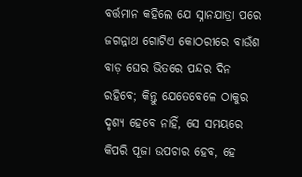ବର୍ତ୍ତମାନ କହିଲେ ଯେ ସ୍ନାନଯାତ୍ରା ପରେ ଜଗନ୍ନାଥ ଗୋଟିଏ କୋଠରୀରେ ବାଉଁଶ ବାଡ଼ ଘେର ଭିତରେ ପନ୍ଦର ଦିନ ରହିବେ; କିନ୍ତୁ ଯେତେବେଳେ ଠାକୁର ଦୃଶ୍ୟ ହେବେ ନାହିଁ, ସେ ସମୟରେ କିପରି ପୂଜା ଉପଚାର ହେବ, ହେ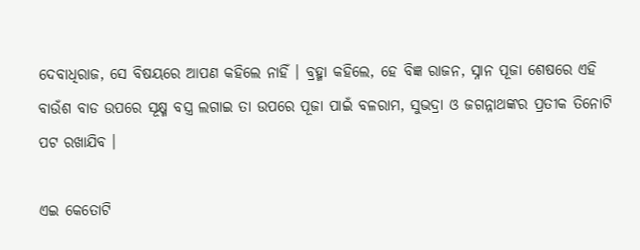ଦେବାଧିରାଜ, ସେ ବିଷୟରେ ଆପଣ କହିଲେ ନାହିଁ । ବ୍ରହ୍ମା କହିଲେ, ହେ ବିଜ୍ଞ ରାଜନ, ସ୍ନାନ ପୂଜା ଶେଷରେ ଏହି ବାଉଁଶ ବାଡ ଉପରେ ସୂକ୍ଷ୍ମ ବସ୍ତ୍ର ଲଗାଇ ତା ଉପରେ ପୂଜା ପାଇଁ ବଳରାମ, ସୁଭଦ୍ରା ଓ ଜଗନ୍ନାଥଙ୍କର ପ୍ରତୀକ ତିନୋଟି ପଟ ରଖାଯିବ ।

ଏଇ କେତୋଟି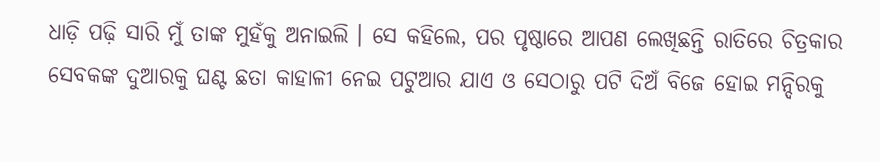ଧାଡ଼ି ପଢ଼ି ସାରି ମୁଁ ତାଙ୍କ ମୁହଁକୁ ଅନାଇଲି । ସେ କହିଲେ, ପର ପୃଷ୍ଠାରେ ଆପଣ ଲେଖିଛନ୍ତି ରାତିରେ ଚିତ୍ରକାର ସେବକଙ୍କ ଦୁଆରକୁ ଘଣ୍ଟ ଛତା କାହାଳୀ ନେଇ ପଟୁଆର ଯାଏ ଓ ସେଠାରୁ ପଟି ଦିଅଁ ବିଜେ ହୋଇ ମନ୍ଦିରକୁ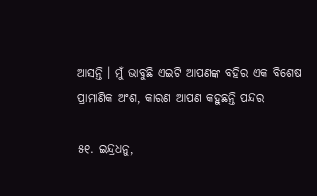ଆସନ୍ତି । ମୁଁ ଭାବୁଛି ଏଇଟି ଆପଣଙ୍କ ବହିର ଏକ ବିଶେଷ ପ୍ରାମାଣିକ ଅଂଶ, କାରଣ ଆପଣ କହୁଛନ୍ତି ପନ୍ଦର

୫୧. ଇନ୍ଦ୍ରଧନୁ,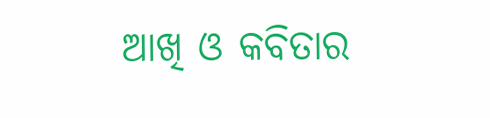ଆଖି ଓ କବିତାର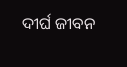ଦୀର୍ଘ ଜୀବନ